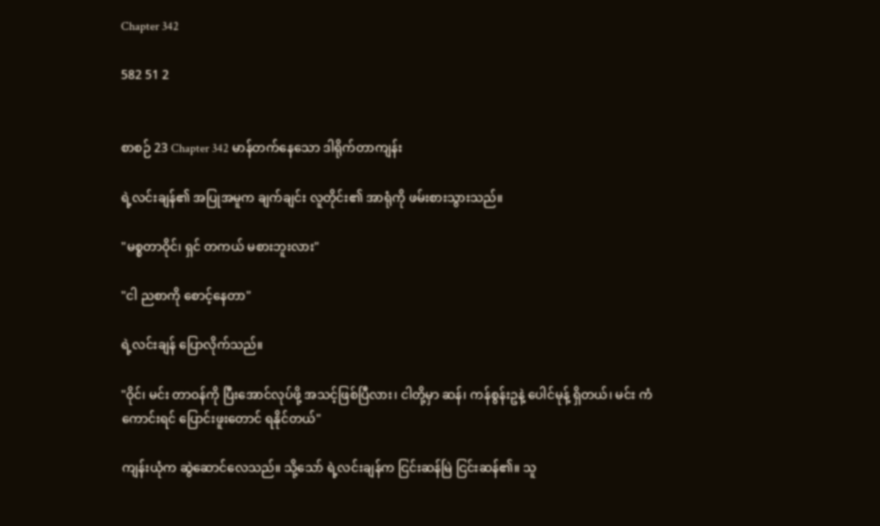Chapter 342

582 51 2


စာစဉ် 23 Chapter 342 မာန်တက်နေသော ဒါရိုက်တာကျန်း

ရဲ့လင်းချန်၏ အပြုအမူက ချက်ချင်း လူတိုင်း၏ အာရုံကို ဖမ်းစားသွားသည်။

"မစ္စတာဝိုင်၊ ရှင် တကယ် မစားဘူးလား"

"ငါ ညစာကို စောင့်နေတာ"

ရဲ့လင်းချန် ပြောလိုက်သည်။

"ဝိုင်၊ မင်း တာဝန်ကို ပြီးအောင်လုပ်ဖို့ အသင့်ဖြစ်ပြီလား၊ ငါတို့မှာ ဆန်၊ ကန်စွန်းဥနဲ့ ပေါင်မုန့် ရှိတယ်၊ မင်း ကံကောင်းရင် ပြောင်းဖူးတောင် ရနိုင်တယ်"

ကျန်းယုံက ဆွဲဆောင်လေသည်။ သို့သော် ရဲ့လင်းချန်က ငြင်းဆန်မြဲ ငြင်းဆန်၏။ သူ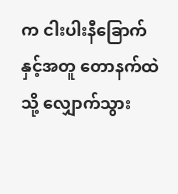က ငါးပါးနီခြောက်နှင့်အတူ တောနက်ထဲသို့ လျှောက်သွား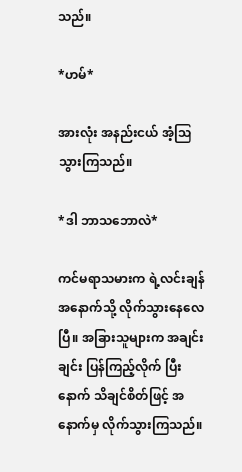သည်။

*ဟမ်*

အားလုံး အနည်းငယ် အံ့ဩသွားကြသည်။

*ဒါ ဘာသဘောလဲ*

ကင်မရာသမားက ရဲ့လင်းချန်အနောက်သို့ လိုက်သွားနေလေပြီ။ အခြားသူများက အချင်းချင်း ပြန်ကြည့်လိုက် ပြီးနောက် သိချင်စိတ်ဖြင့် အနောက်မှ လိုက်သွားကြသည်။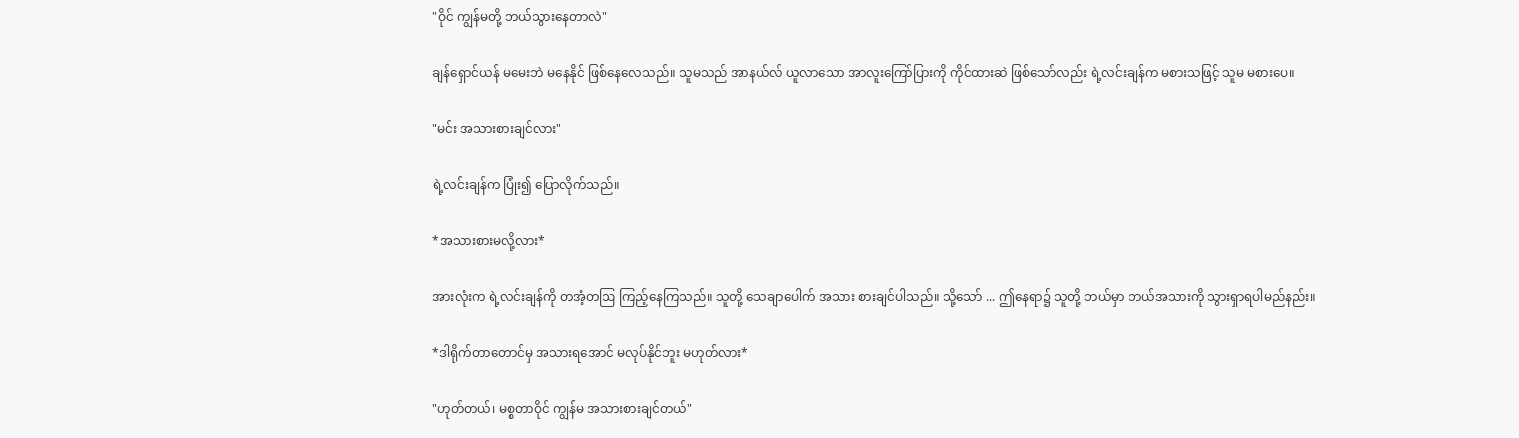"ဝိုင် ကျွန်မတို့ ဘယ်သွားနေတာလဲ"

ချန်ရှောင်ယန် မမေးဘဲ မနေနိုင် ဖြစ်နေလေသည်။ သူမသည် အာနယ်လ် ယူလာသော အာလူးကြော်ပြားကို ကိုင်ထားဆဲ ဖြစ်သော်လည်း ရဲ့လင်းချန်က မစားသဖြင့် သူမ မစားပေ။

"မင်း အသားစားချင်လား"

ရဲ့လင်းချန်က ပြုံး၍ ပြောလိုက်သည်။

*အသားစားမလို့လား*

အားလုံးက ရဲ့လင်းချန်ကို တအံ့တဩ ကြည့်နေကြသည်။ သူတို့ သေချာပေါက် အသား စားချင်ပါသည်။ သို့သော် ... ဤနေရာ၌ သူတို့ ဘယ်မှာ ဘယ်အသားကို သွားရှာရပါမည်နည်း။

*ဒါရိုက်တာတောင်မှ အသားရအောင် မလုပ်နိုင်ဘူး မဟုတ်လား*

"ဟုတ်တယ်၊ မစ္စတာဝိုင် ကျွန်မ အသားစားချင်တယ်"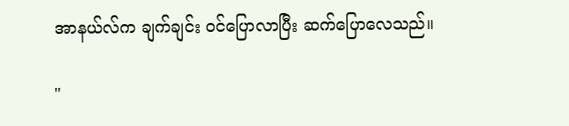အာနယ်လ်က ချက်ချင်း ဝင်ပြောလာပြီး ဆက်ပြောလေသည်။

"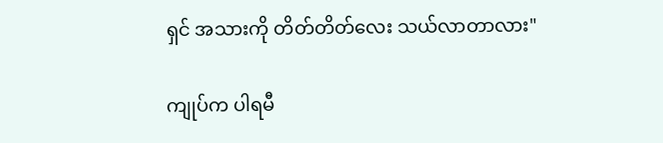ရှင် အသားကို တိတ်တိတ်လေး သယ်လာတာလား"

ကျုပ်က ပါရမီ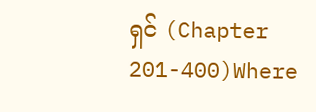ရှင် (Chapter 201-400)Where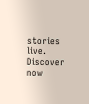stories live. Discover now